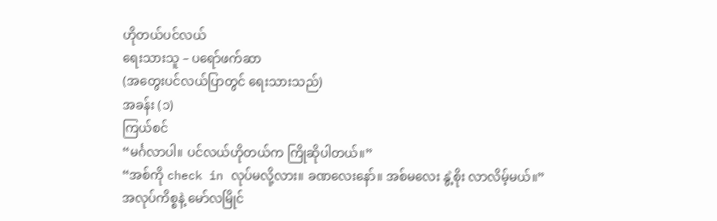ဟိုတယ်ပင်လယ်
ရေးသားသူ – ပရော်ဖက်ဆာ
(အတွေးပင်လယ်ပြာတွင် ရေးသားသည်)
အခန်း (၁)
ကြယ်စင်
“မင်္ဂလာပါ။ ပင်လယ်ဟိုတယ်က ကြိုဆိုပါတယ်။”
“အစ်ကို check in လုပ်မလို့လား။ ခဏလေးနော်။ အစ်မလေး နွဲ့စိုး လာလိမ့်မယ်။”
အလုပ်ကိစ္စနဲ့ မော်လမြိုင်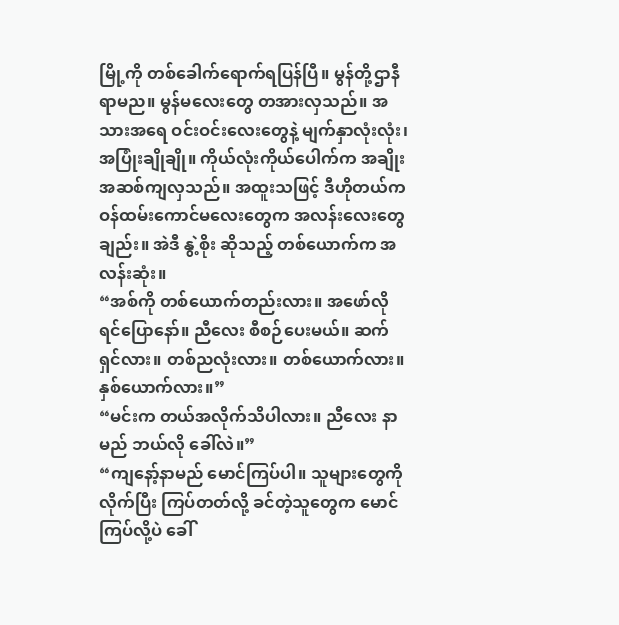မြို့ကို တစ်ခေါက်ရောက်ရပြန်ပြီ။ မွန်တို့ဌာနီ ရာမည။ မွန်မလေးတွေ တအားလှသည်။ အသားအရေ ဝင်းဝင်းလေးတွေနဲ့ မျက်နှာလုံးလုံး၊ အပြုံးချိုချို။ ကိုယ်လုံးကိုယ်ပေါက်က အချိုးအဆစ်ကျလှသည်။ အထူးသဖြင့် ဒီဟိုတယ်က ဝန်ထမ်းကောင်မလေးတွေက အလန်းလေးတွေချည်း။ အဲဒီ နွဲ့စိုး ဆိုသည့် တစ်ယောက်က အလန်းဆုံး။
“အစ်ကို တစ်ယောက်တည်းလား။ အဖော်လိုရင်ပြောနော်။ ညီလေး စီစဉ်ပေးမယ်။ ဆက်ရှင်လား။ တစ်ညလုံးလား။ တစ်ယောက်လား။ နှစ်ယောက်လား။”
“မင်းက တယ်အလိုက်သိပါလား။ ညီလေး နာမည် ဘယ်လို ခေါ်လဲ။”
“ကျနော့်နာမည် မောင်ကြပ်ပါ။ သူများတွေကို လိုက်ပြီး ကြပ်တတ်လို့ ခင်တဲ့သူတွေက မောင်ကြပ်လို့ပဲ ခေါ်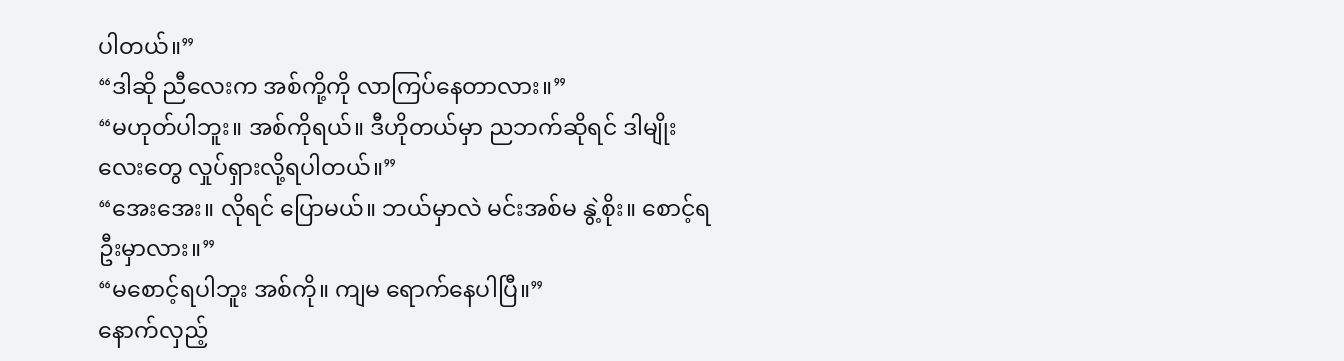ပါတယ်။”
“ဒါဆို ညီလေးက အစ်ကို့ကို လာကြပ်နေတာလား။”
“မဟုတ်ပါဘူး။ အစ်ကိုရယ်။ ဒီဟိုတယ်မှာ ညဘက်ဆိုရင် ဒါမျိုးလေးတွေ လှုပ်ရှားလို့ရပါတယ်။”
“အေးအေး။ လိုရင် ပြောမယ်။ ဘယ်မှာလဲ မင်းအစ်မ နွဲ့စိုး။ စောင့်ရဦးမှာလား။”
“မစောင့်ရပါဘူး အစ်ကို။ ကျမ ရောက်နေပါပြီ။”
နောက်လှည့်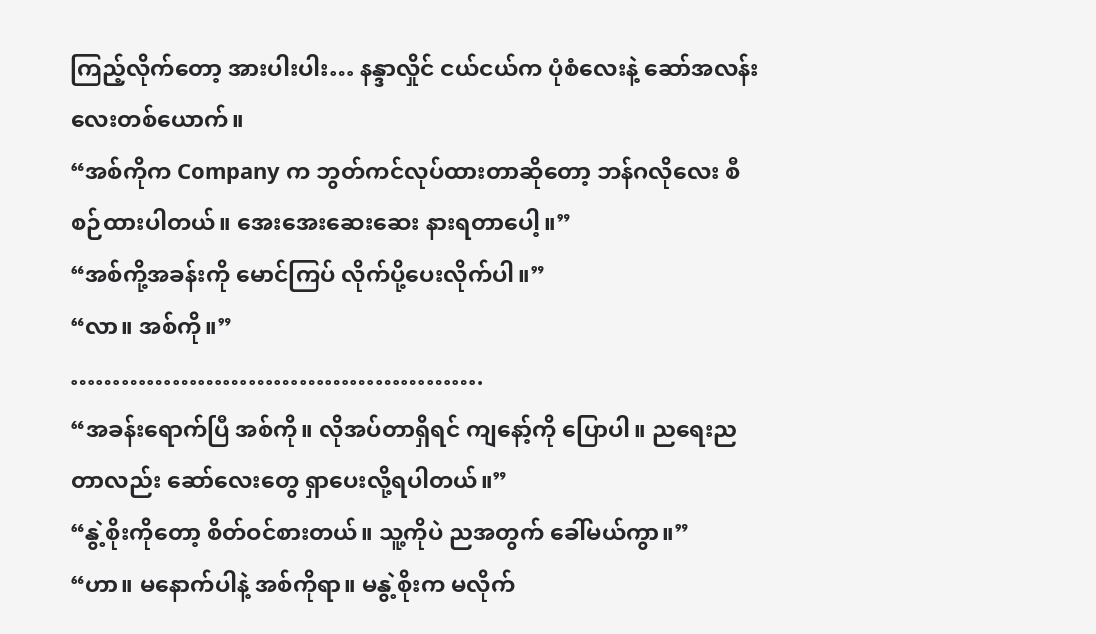ကြည့်လိုက်တော့ အားပါးပါး… နန္ဒာလှိုင် ငယ်ငယ်က ပုံစံလေးနဲ့ ဆော်အလန်းလေးတစ်ယောက်။
“အစ်ကိုက Company က ဘွတ်ကင်လုပ်ထားတာဆိုတော့ ဘန်ဂလိုလေး စီစဉ်ထားပါတယ်။ အေးအေးဆေးဆေး နားရတာပေါ့။”
“အစ်ကို့အခန်းကို မောင်ကြပ် လိုက်ပို့ပေးလိုက်ပါ။”
“လာ။ အစ်ကို။”
………………………………………….
“အခန်းရောက်ပြီ အစ်ကို။ လိုအပ်တာရှိရင် ကျနော့်ကို ပြောပါ။ ညရေးညတာလည်း ဆော်လေးတွေ ရှာပေးလို့ရပါတယ်။”
“နွဲ့စိုးကိုတော့ စိတ်ဝင်စားတယ်။ သူ့ကိုပဲ ညအတွက် ခေါ်မယ်ကွာ။”
“ဟာ။ မနောက်ပါနဲ့ အစ်ကိုရာ။ မနွဲ့စိုးက မလိုက်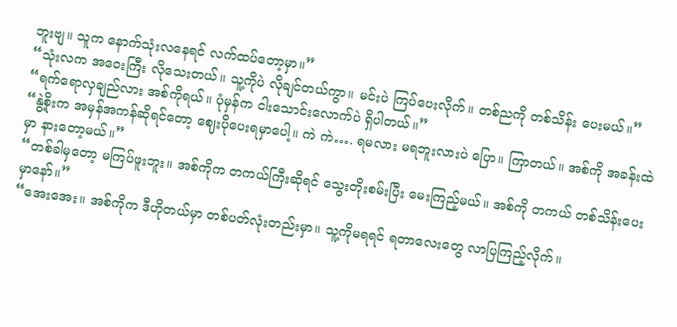ဘူးဗျ။ သူက နောက်သုံးလနေရင် လက်ထပ်တော့မှာ။”
“သုံးလက အဝေးကြီး လိုသေးတယ်။ သူ့ကိုပဲ လိုချင်တယ်ကွာ။ မင်းပဲ ကြပ်ပေးလိုက်။ တစ်ညကို တစ်သိန်း ပေးမယ်။”
“ရက်ရောလှချည်လား အစ်ကိုရယ်။ ပုံမှန်က ငါးသောင်းလောက်ပဲ ရှိပါတယ်။”
“နွဲ့စိုးက အမှန်အကန်ဆိုရင်တော့ ဈေးပိုပေးရမှာပေါ့။ ကဲ ကဲ…. ရမလား မရဘူးလားပဲ ပြော။ ကြာတယ်။ အစ်ကို အခန်းထဲမှာ နားတော့မယ်။”
“တစ်ခါမှတော့ မကြပ်ဖူးဘူး။ အစ်ကိုက တကယ်ကြီးဆိုရင် သွေးတိုးစမ်းပြီး မေးကြည့်မယ်။ အစ်ကို တကယ် တစ်သိန်းပေးမှာနော်။”
“အေးအေး။ အစ်ကိုက ဒီဟိုတယ်မှာ တစ်ပတ်လုံးတည်းမှာ။ သူ့ကိုမရရင် ရတာလေးတွေ လာပြကြည့်လိုက်။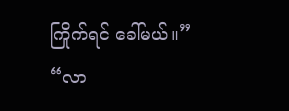ကြိုက်ရင် ခေါ်မယ်။”
“လာ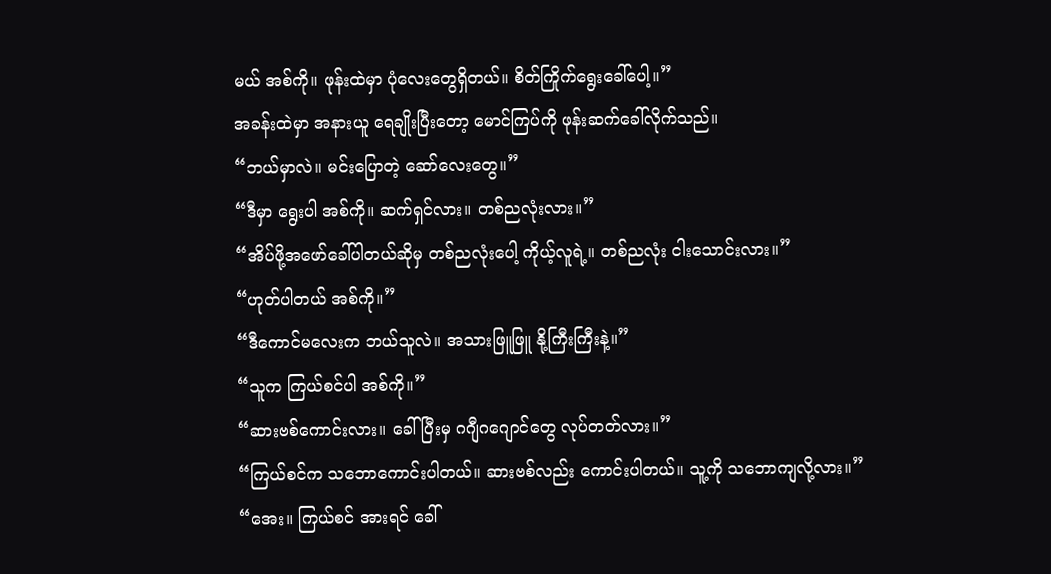မယ် အစ်ကို။ ဖုန်းထဲမှာ ပုံလေးတွေရှိတယ်။ စိတ်ကြိုက်ရွေးခေါ်ပေါ့။”
အခန်းထဲမှာ အနားယူ ရေချိုးပြီးတော့ မောင်ကြပ်ကို ဖုန်းဆက်ခေါ်လိုက်သည်။
“ဘယ်မှာလဲ။ မင်းပြောတဲ့ ဆော်လေးတွေ။”
“ဒီမှာ ရွေးပါ အစ်ကို။ ဆက်ရှင်လား။ တစ်ညလုံးလား။”
“အိပ်ဖို့အဖော်ခေါ်ပါတယ်ဆိုမှ တစ်ညလုံးပေါ့ ကိုယ့်လူရဲ့။ တစ်ညလုံး ငါးသောင်းလား။”
“ဟုတ်ပါတယ် အစ်ကို။”
“ဒီကောင်မလေးက ဘယ်သူလဲ။ အသားဖြူဖြူ နို့ကြီးကြီးနဲ့။”
“သူက ကြယ်စင်ပါ အစ်ကို။”
“ဆားဗစ်ကောင်းလား။ ခေါ်ပြီးမှ ဂဂျီဂဂျောင်တွေ လုပ်တတ်လား။”
“ကြယ်စင်က သဘောကောင်းပါတယ်။ ဆားဗစ်လည်း ကောင်းပါတယ်။ သူ့ကို သဘောကျလို့လား။”
“အေး။ ကြယ်စင် အားရင် ခေါ်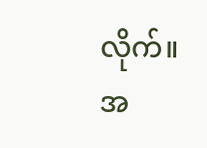လိုက်။ အ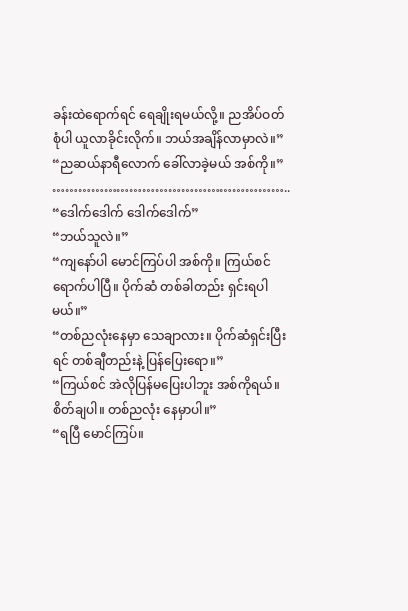ခန်းထဲရောက်ရင် ရေချိုးရမယ်လို့။ ညအိပ်ဝတ်စုံပါ ယူလာခိုင်းလိုက်။ ဘယ်အချိန်လာမှာလဲ။”
“ညဆယ်နာရီလောက် ခေါ်လာခဲ့မယ် အစ်ကို။”
………………………………………………..
“ဒေါက်ဒေါက် ဒေါက်ဒေါက်”
“ဘယ်သူလဲ။”
“ကျနော်ပါ မောင်ကြပ်ပါ အစ်ကို။ ကြယ်စင်ရောက်ပါပြီ။ ပိုက်ဆံ တစ်ခါတည်း ရှင်းရပါမယ်။”
“တစ်ညလုံးနေမှာ သေချာလား။ ပိုက်ဆံရှင်းပြီးရင် တစ်ချီတည်းနဲ့ ပြန်ပြေးရော။”
“ကြယ်စင် အဲလိုပြန်မပြေးပါဘူး အစ်ကိုရယ်။ စိတ်ချပါ။ တစ်ညလုံး နေမှာပါ။”
“ရပြီ မောင်ကြပ်။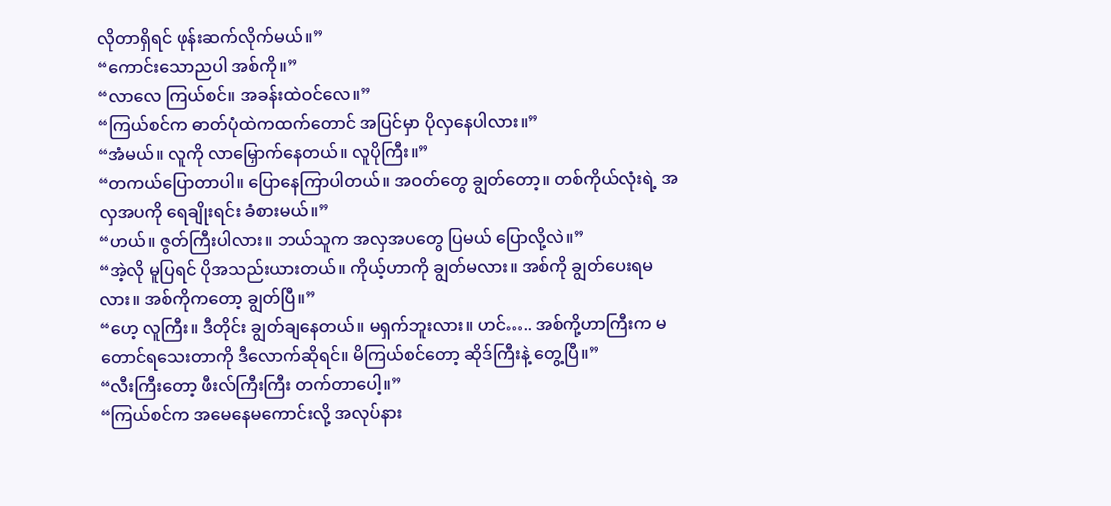လိုတာရှိရင် ဖုန်းဆက်လိုက်မယ်။”
“ကောင်းသောညပါ အစ်ကို။”
“လာလေ ကြယ်စင်။ အခန်းထဲဝင်လေ။”
“ကြယ်စင်က ဓာတ်ပုံထဲကထက်တောင် အပြင်မှာ ပိုလှနေပါလား။”
“အံမယ်။ လူကို လာမြှောက်နေတယ်။ လူပိုကြီး။”
“တကယ်ပြောတာပါ။ ပြောနေကြာပါတယ်။ အဝတ်တွေ ချွတ်တော့။ တစ်ကိုယ်လုံးရဲ့ အလှအပကို ရေချိုးရင်း ခံစားမယ်။”
“ဟယ်။ ဇွတ်ကြီးပါလား။ ဘယ်သူက အလှအပတွေ ပြမယ် ပြောလို့လဲ။”
“အဲ့လို မူပြရင် ပိုအသည်းယားတယ်။ ကိုယ့်ဟာကို ချွတ်မလား။ အစ်ကို ချွတ်ပေးရမလား။ အစ်ကိုကတော့ ချွတ်ပြီ။”
“ဟေ့ လူကြီး။ ဒီတိုင်း ချွတ်ချနေတယ်။ မရှက်ဘူးလား။ ဟင်….. အစ်ကို့ဟာကြီးက မတောင်ရသေးတာကို ဒီလောက်ဆိုရင်။ မိကြယ်စင်တော့ ဆိုဒ်ကြီးနဲ့ တွေ့ပြီ။”
“လီးကြီးတော့ ဖီးလ်ကြီးကြီး တက်တာပေါ့။”
“ကြယ်စင်က အမေနေမကောင်းလို့ အလုပ်နား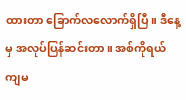ထားတာ ခြောက်လလောက်ရှိပြီ။ ဒီနေ့မှ အလုပ်ပြန်ဆင်းတာ။ အစ်ကိုရယ် ကျမ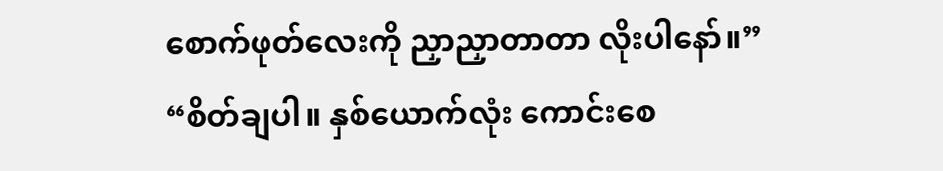စောက်ဖုတ်လေးကို ညှာညှာတာတာ လိုးပါနော်။”
“စိတ်ချပါ။ နှစ်ယောက်လုံး ကောင်းစေ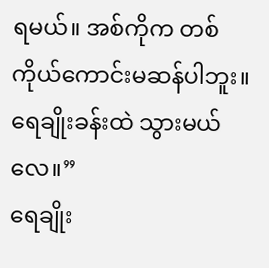ရမယ်။ အစ်ကိုက တစ်ကိုယ်ကောင်းမဆန်ပါဘူး။ ရေချိုးခန်းထဲ သွားမယ်လေ။”
ရေချိုး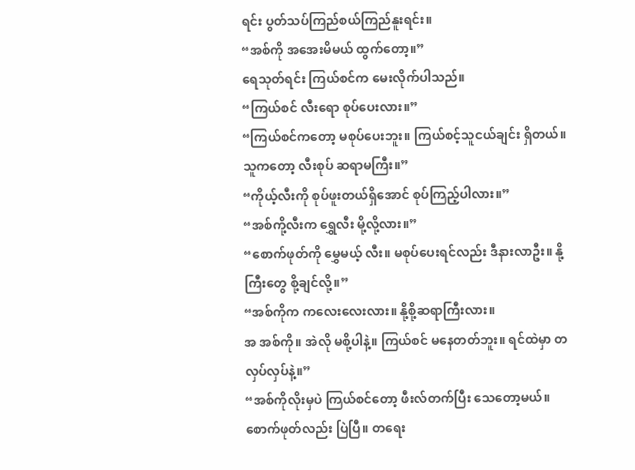ရင်း ပွတ်သပ်ကြည်စယ်ကြည်နူးရင်း။
“အစ်ကို အအေးမိမယ် ထွက်တော့။”
ရေသုတ်ရင်း ကြယ်စင်က မေးလိုက်ပါသည်။
“ကြယ်စင် လီးရော စုပ်ပေးလား။”
“ကြယ်စင်ကတော့ မစုပ်ပေးဘူး။ ကြယ်စင့်သူငယ်ချင်း ရှိတယ်။ သူကတော့ လီးစုပ် ဆရာမကြီး။”
“ကိုယ့်လီးကို စုပ်ဖူးတယ်ရှိအောင် စုပ်ကြည့်ပါလား။”
“အစ်ကို့လီးက ရွှေလီး မို့လို့လား။”
“စောက်ဖုတ်ကို မွှေမယ့် လီး။ မစုပ်ပေးရင်လည်း ဒီနားလာဦး။ နို့ကြီးတွေ စို့ချင်လို့။”
“အစ်ကိုက ကလေးလေးလား။ နို့စို့ဆရာကြီးလား။
အ အစ်ကို။ အဲလို မစို့ပါနဲ့။ ကြယ်စင် မနေတတ်ဘူး။ ရင်ထဲမှာ တလှပ်လှပ်နဲ့။”
“အစ်ကိုလိုးမှပဲ ကြယ်စင်တော့ ဖီးလ်တက်ပြီး သေတော့မယ်။ စောက်ဖုတ်လည်း ပြဲပြီ။ တရေး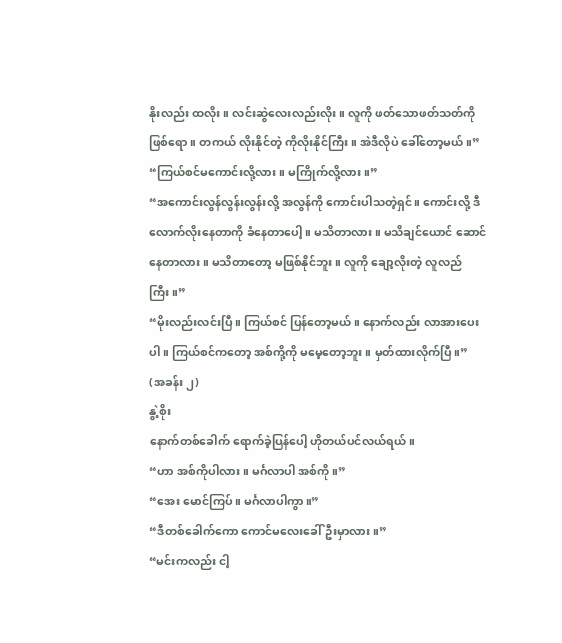နိုးလည်း ထလိုး။ လင်းဆွဲလေးလည်းလိုး။ လူကို ဖတ်သောဖတ်သတ်ကို ဖြစ်ရော။ တကယ် လိုးနိုင်တဲ့ ကိုလိုးနိုင်ကြီး။ အဲဒီလိုပဲ ခေါ်တော့မယ်။”
“ကြယ်စင်မကောင်းလို့လား။ မကြိုက်လို့လား။”
“အကောင်းလွန်လွန်းလွန်းလို့ အလွန်ကို ကောင်းပါသတဲ့ရှင်။ ကောင်းလို့ ဒီလောက်လိုးနေတာကို ခံနေတာပေါ့။ မသိတာလား။ မသိချင်ယောင် ဆောင်နေတာလား။ မသိတာတော့ မဖြစ်နိုင်ဘူး။ လူကို ချော့လိုးတဲ့ လူလည်ကြီး။”
“မိုးလည်းလင်းပြီ။ ကြယ်စင် ပြန်တော့မယ်။ နောက်လည်း လာအားပေးပါ။ ကြယ်စင်ကတော့ အစ်ကို့ကို မမေ့တော့ဘူး။ မှတ်ထားလိုက်ပြီ။”
(အခန်း ၂)
နွဲ့စိုး
နောက်တစ်ခေါက် ရောက်ခဲ့ပြန်ပေါ့ ဟိုတယ်ပင်လယ်ရယ်။
“ဟာ အစ်ကိုပါလား။ မင်္ဂလာပါ အစ်ကို။”
“အေး မောင်ကြပ်။ မင်္ဂလာပါကွာ။”
“ဒီတစ်ခေါက်ကော ကောင်မလေးခေါ်ဦးမှာလား။”
“မင်းကလည်း ငါ့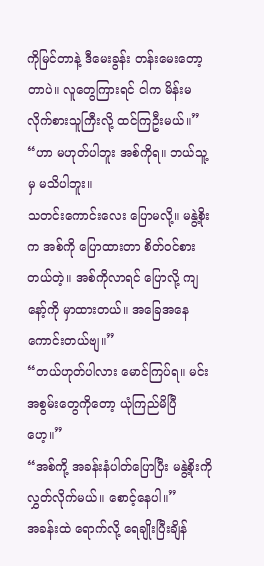ကိုမြင်တာနဲ့ ဒီမေးခွန်း တန်းမေးတော့တာပဲ။ လူတွေကြားရင် ငါက မိန်းမလိုက်စားသူကြီးလို့ ထင်ကြဦးမယ်။”
“ဟာ မဟုတ်ပါဘူး အစ်ကိုရ။ ဘယ်သူ့မှ မသိပါဘူး။
သတင်းကောင်းလေး ပြောမလို့။ မနွဲ့စိုးက အစ်ကို ပြောထားတာ စိတ်ဝင်စားတယ်တဲ့။ အစ်ကိုလာရင် ပြောလို့ ကျနော့်ကို မှာထားတယ်။ အခြေအနေကောင်းတယ်ဗျ။”
“တယ်ဟုတ်ပါလား မောင်ကြပ်ရ။ မင်းအစွမ်းတွေကိုတော့ ယုံကြည်မိပြီဟေ့။”
“အစ်ကို့ အခန်းနံပါတ်ပြောပြီး မနွဲ့စိုးကို လွှတ်လိုက်မယ်။ စောင့်နေပါ။”
အခန်းထဲ ရောက်လို့ ရေချိုးပြီးချိန်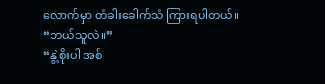လောက်မှာ တံခါးခေါက်သံ ကြားရပါတယ်။
“ဘယ်သူလဲ။”
“နွဲ့စိုးပါ အစ်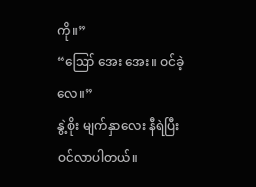ကို။”
“ဪ အေး အေး။ ဝင်ခဲ့လေ။”
နွဲ့စိုး မျက်နှာလေး နီရဲပြီး ဝင်လာပါတယ်။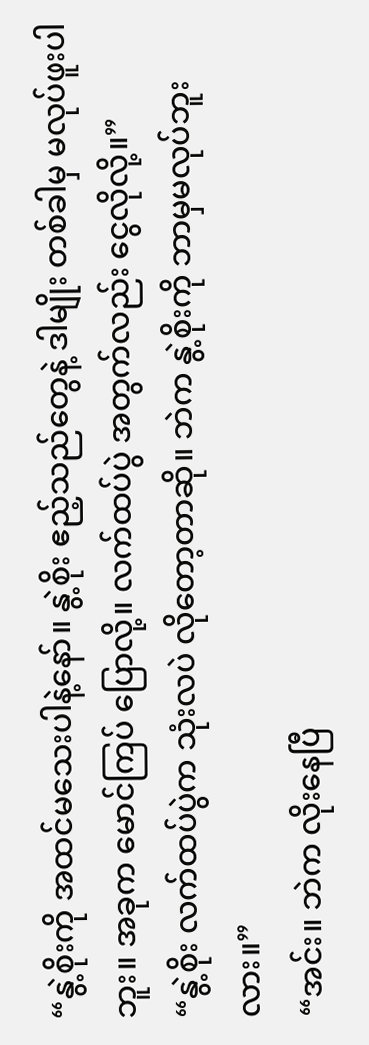“နွဲ့စိုးကို အထင်မသေးပါနဲ့နော်။ နွဲ့စိုး ဧည့်သည်တွေနဲ့ ဒါမျိုး တစ်ခါမှ မလုပ်ဖူးပါဘူး။ အခုက မောင်ကြပ် ပြောလို့။ လက်ထပ်ပွဲ အတွက်လည်း ငွေလိုလို့။”
“နွဲ့စိုး လက်ထပ်ပွဲက သုံးလပဲ လိုတော့တာဆို။ ဘဲက နွဲ့စိုးကို ဘာမှမလုပ်ဘူးလား။”
“အင်း။ ဘဲက လိုးနေပြီ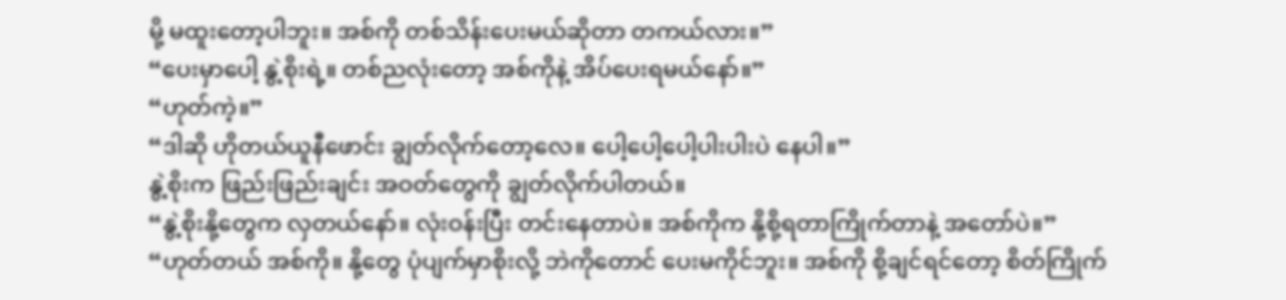မို့ မထူးတော့ပါဘူး။ အစ်ကို တစ်သိန်းပေးမယ်ဆိုတာ တကယ်လား။”
“ပေးမှာပေါ့ နွဲ့စိုးရဲ့။ တစ်ညလုံးတော့ အစ်ကိုနဲ့ အိပ်ပေးရမယ်နော်။”
“ဟုတ်ကဲ့။”
“ဒါဆို ဟိုတယ်ယူနီဖောင်း ချွတ်လိုက်တော့လေ။ ပေါ့ပေါ့ပေါ့ပါးပါးပဲ နေပါ။”
နွဲ့စိုးက ဖြည်းဖြည်းချင်း အဝတ်တွေကို ချွတ်လိုက်ပါတယ်။
“နွဲ့စိုးနို့တွေက လှတယ်နော်။ လုံးဝန်းပြီး တင်းနေတာပဲ။ အစ်ကိုက နို့စို့ရတာကြိုက်တာနဲ့ အတော်ပဲ။”
“ဟုတ်တယ် အစ်ကို။ နို့တွေ ပုံပျက်မှာစိုးလို့ ဘဲကိုတောင် ပေးမကိုင်ဘူး။ အစ်ကို စို့ချင်ရင်တော့ စိတ်ကြိုက်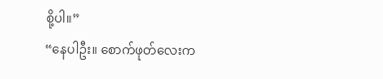စို့ပါ။”
“နေပါဦး။ စောက်ဖုတ်လေးက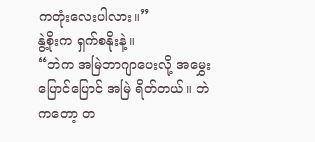ကတုံးလေးပါလား။”
နွဲ့စိုးက ရှက်စနိုးနဲ့။
“ဘဲက အမြဲဘာဂျာပေးလို့ အမွှေးပြောင်ပြောင် အမြဲ ရိတ်တယ်။ ဘဲကတော့ တ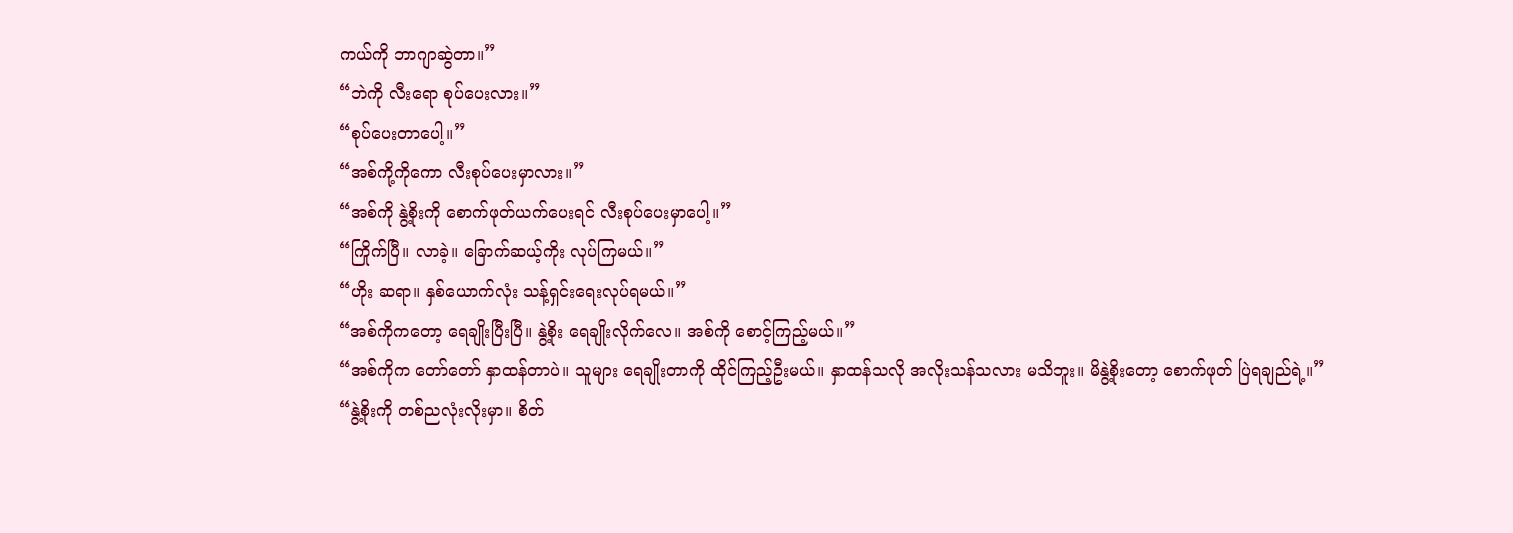ကယ်ကို ဘာဂျာဆွဲတာ။”
“ဘဲကို လီးရော စုပ်ပေးလား။”
“စုပ်ပေးတာပေါ့။”
“အစ်ကို့ကိုကော လီးစုပ်ပေးမှာလား။”
“အစ်ကို နွဲ့စိုးကို စောက်ဖုတ်ယက်ပေးရင် လီးစုပ်ပေးမှာပေါ့။”
“ကြိုက်ပြီ။ လာခဲ့။ ခြောက်ဆယ့်ကိုး လုပ်ကြမယ်။”
“ဟိုး ဆရာ။ နှစ်ယောက်လုံး သန့်ရှင်းရေးလုပ်ရမယ်။”
“အစ်ကိုကတော့ ရေချိုးပြီးပြီ။ နွဲ့စိုး ရေချိုးလိုက်လေ။ အစ်ကို စောင့်ကြည့်မယ်။”
“အစ်ကိုက တော်တော် နှာထန်တာပဲ။ သူများ ရေချိုးတာကို ထိုင်ကြည့်ဦးမယ်။ နှာထန်သလို အလိုးသန်သလား မသိဘူး။ မိနွဲ့စိုးတော့ စောက်ဖုတ် ပြဲရချည်ရဲ့။”
“နွဲ့စိုးကို တစ်ညလုံးလိုးမှာ။ စိတ်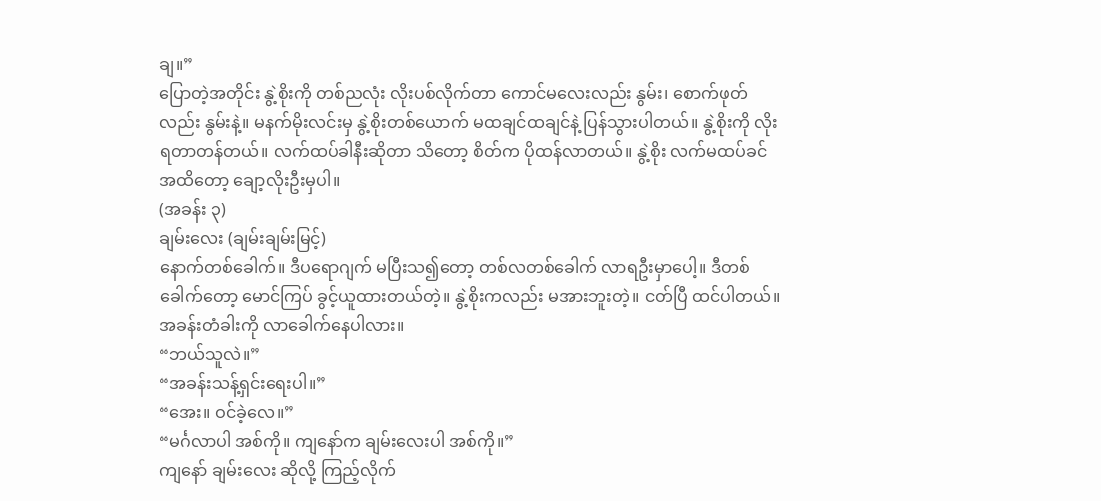ချ။”
ပြောတဲ့အတိုင်း နွဲ့စိုးကို တစ်ညလုံး လိုးပစ်လိုက်တာ ကောင်မလေးလည်း နွမ်း၊ စောက်ဖုတ်လည်း နွမ်းနဲ့။ မနက်မိုးလင်းမှ နွဲ့စိုးတစ်ယောက် မထချင်ထချင်နဲ့ ပြန်သွားပါတယ်။ နွဲ့စိုးကို လိုးရတာတန်တယ်။ လက်ထပ်ခါနီးဆိုတာ သိတော့ စိတ်က ပိုထန်လာတယ်။ နွဲ့စိုး လက်မထပ်ခင်အထိတော့ ချော့လိုးဦးမှပါ။
(အခန်း ၃)
ချမ်းလေး (ချမ်းချမ်းမြင့်)
နောက်တစ်ခေါက်။ ဒီပရောဂျက် မပြီးသ၍တော့ တစ်လတစ်ခေါက် လာရဦးမှာပေါ့။ ဒီတစ်ခေါက်တော့ မောင်ကြပ် ခွင့်ယူထားတယ်တဲ့။ နွဲ့စိုးကလည်း မအားဘူးတဲ့။ ငတ်ပြီ ထင်ပါတယ်။
အခန်းတံခါးကို လာခေါက်နေပါလား။
“ဘယ်သူလဲ။”
“အခန်းသန့်ရှင်းရေးပါ။”
“အေး။ ဝင်ခဲ့လေ။”
“မင်္ဂလာပါ အစ်ကို။ ကျနော်က ချမ်းလေးပါ အစ်ကို။”
ကျနော် ချမ်းလေး ဆိုလို့ ကြည့်လိုက်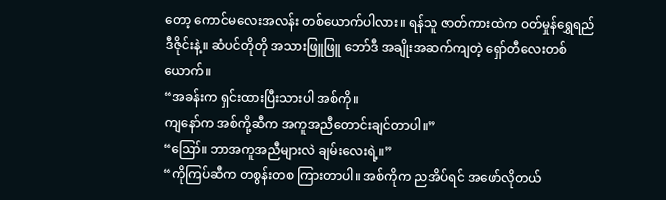တော့ ကောင်မလေးအလန်း တစ်ယောက်ပါလား။ ရန်သူ ဇာတ်ကားထဲက ဝတ်မှုန်ရွှေရည် ဒီဇိုင်းနဲ့။ ဆံပင်တိုတို အသားဖြူဖြူ ဘော်ဒီ အချိုးအဆက်ကျတဲ့ ရှော်တီလေးတစ်ယောက်။
“အခန်းက ရှင်းထားပြီးသားပါ အစ်ကို။
ကျနော်က အစ်ကို့ဆီက အကူအညီတောင်းချင်တာပါ။”
“ဪ။ ဘာအကူအညီများလဲ ချမ်းလေးရဲ့။”
“ကိုကြပ်ဆီက တစွန်းတစ ကြားတာပါ။ အစ်ကိုက ညအိပ်ရင် အဖော်လိုတယ်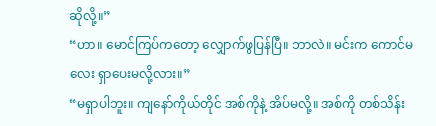ဆိုလို့။”
“ဟာ။ မောင်ကြပ်ကတော့ လျှောက်ဖွပြန်ပြီ။ ဘာလဲ။ မင်းက ကောင်မလေး ရှာပေးမလို့လား။”
“မရှာပါဘူး။ ကျနော်ကိုယ်တိုင် အစ်ကိုနဲ့ အိပ်မလို့။ အစ်ကို တစ်သိန်း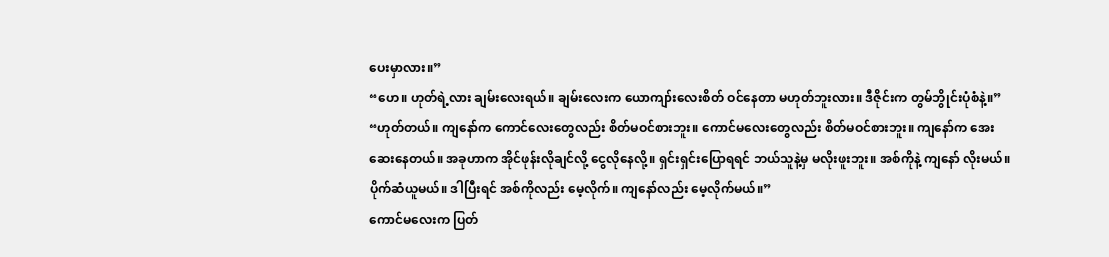ပေးမှာလား။”
“ဟေ။ ဟုတ်ရဲ့လား ချမ်းလေးရယ်။ ချမ်းလေးက ယောကျာ်းလေးစိတ် ဝင်နေတာ မဟုတ်ဘူးလား။ ဒီဇိုင်းက တွမ်ဘွိုင်းပုံစံနဲ့။”
“ဟုတ်တယ်။ ကျနော်က ကောင်လေးတွေလည်း စိတ်မဝင်စားဘူး။ ကောင်မလေးတွေလည်း စိတ်မဝင်စားဘူး။ ကျနော်က အေးဆေးနေတယ်။ အခုဟာက အိုင်ဖုန်းလိုချင်လို့ ငွေလိုနေလို့။ ရှင်းရှင်းပြောရရင် ဘယ်သူနဲ့မှ မလိုးဖူးဘူး။ အစ်ကိုနဲ့ ကျနော် လိုးမယ်။ ပိုက်ဆံယူမယ်။ ဒါပြီးရင် အစ်ကိုလည်း မေ့လိုက်။ ကျနော်လည်း မေ့လိုက်မယ်။”
ကောင်မလေးက ပြတ်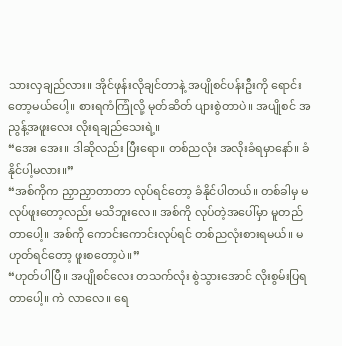သားလှချည်လား။ အိုင်ဖုန်းလိုချင်တာနဲ့ အပျိုစင်ပန်းဦးကို ရောင်းတော့မယ်ပေါ့။ စားရကံကြုံလို့ မုတ်ဆိတ် ပျားစွဲတာပဲ။ အပျိုစင် အညွန့်အဖူးလေး လိုးရချည်သေးရဲ့။
“အေး အေး။ ဒါဆိုလည်း ပြီးရော။ တစ်ညလုံး အလိုးခံရမှာနော်။ ခံနိုင်ပါ့မလား။”
“အစ်ကိုက ညှာညှာတာတာ လုပ်ရင်တော့ ခံနိုင်ပါတယ်။ တစ်ခါမှ မလုပ်ဖူးတော့လည်း မသိဘူးလေ။ အစ်ကို လုပ်တဲ့အပေါ်မှာ မူတည်တာပေါ့။ အစ်ကို ကောင်းကောင်းလုပ်ရင် တစ်ညလုံးစားရမယ်။ မဟုတ်ရင်တော့ ဖူးစတော့ပဲ။”
“ဟုတ်ပါပြီ။ အပျိုစင်လေး တသက်လုံး စွဲသွားအောင် လိုးစွမ်းပြရတာပေါ့။ ကဲ လာလေ။ ရေ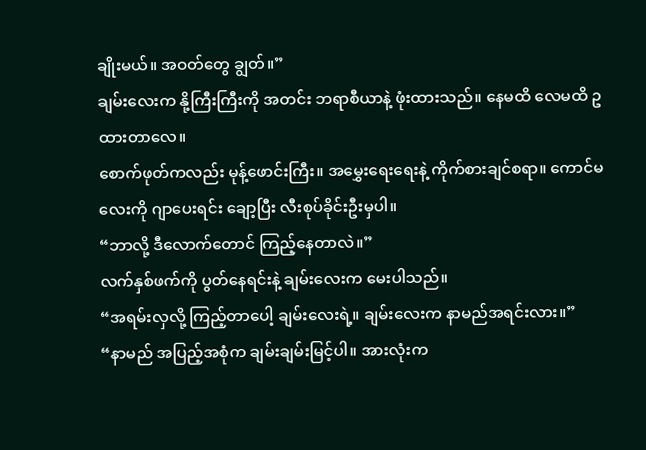ချိုးမယ်။ အဝတ်တွေ ချွတ်။”
ချမ်းလေးက နို့ကြီးကြီးကို အတင်း ဘရာစီယာနဲ့ ဖုံးထားသည်။ နေမထိ လေမထိ ဥထားတာလေ။
စောက်ဖုတ်ကလည်း မုန့်ဖောင်းကြီး။ အမွှေးရေးရေးနဲ့ ကိုက်စားချင်စရာ။ ကောင်မလေးကို ဂျာပေးရင်း ချော့ပြီး လီးစုပ်ခိုင်းဦးမှပါ။
“ဘာလို့ ဒီလောက်တောင် ကြည့်နေတာလဲ။”
လက်နှစ်ဖက်ကို ပွတ်နေရင်းနဲ့ ချမ်းလေးက မေးပါသည်။
“အရမ်းလှလို့ ကြည့်တာပေါ့ ချမ်းလေးရဲ့။ ချမ်းလေးက နာမည်အရင်းလား။”
“နာမည် အပြည့်အစုံက ချမ်းချမ်းမြင့်ပါ။ အားလုံးက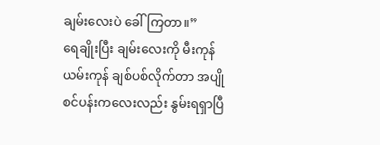ချမ်းလေးပဲ ခေါ်ကြတာ။”
ရေချိုးပြီး ချမ်းလေးကို မီးကုန်ယမ်းကုန် ချစ်ပစ်လိုက်တာ အပျိုစင်ပန်းကလေးလည်း နွမ်းရရှာပြီ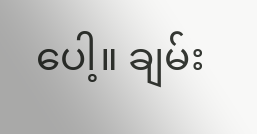ပေါ့။ ချမ်း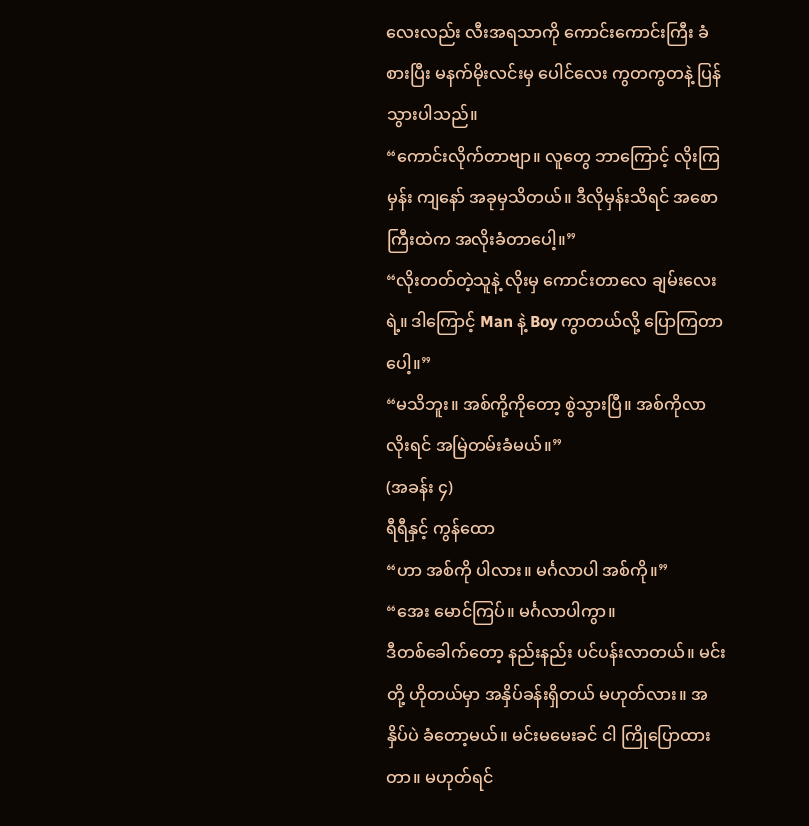လေးလည်း လီးအရသာကို ကောင်းကောင်းကြီး ခံစားပြီး မနက်မိုးလင်းမှ ပေါင်လေး ကွတကွတနဲ့ ပြန်သွားပါသည်။
“ကောင်းလိုက်တာဗျာ။ လူတွေ ဘာကြောင့် လိုးကြမှန်း ကျနော် အခုမှသိတယ်။ ဒီလိုမှန်းသိရင် အစောကြီးထဲက အလိုးခံတာပေါ့။”
“လိုးတတ်တဲ့သူနဲ့ လိုးမှ ကောင်းတာလေ ချမ်းလေးရဲ့။ ဒါကြောင့် Man နဲ့ Boy ကွာတယ်လို့ ပြောကြတာပေါ့။”
“မသိဘူး။ အစ်ကို့ကိုတော့ စွဲသွားပြီ။ အစ်ကိုလာလိုးရင် အမြဲတမ်းခံမယ်။”
(အခန်း ၄)
ရီရီနှင့် ကွန်ထော
“ဟာ အစ်ကို ပါလား။ မင်္ဂလာပါ အစ်ကို။”
“အေး မောင်ကြပ်။ မင်္ဂလာပါကွာ။
ဒီတစ်ခေါက်တော့ နည်းနည်း ပင်ပန်းလာတယ်။ မင်းတို့ ဟိုတယ်မှာ အနှိပ်ခန်းရှိတယ် မဟုတ်လား။ အနှိပ်ပဲ ခံတော့မယ်။ မင်းမမေးခင် ငါ ကြိုပြောထားတာ။ မဟုတ်ရင်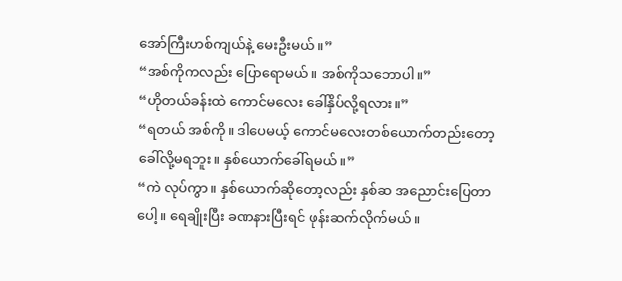အော်ကြီးဟစ်ကျယ်နဲ့ မေးဦးမယ်။”
“အစ်ကိုကလည်း ပြောရောမယ်။ အစ်ကိုသဘောပါ။”
“ဟိုတယ်ခန်းထဲ ကောင်မလေး ခေါ်နှိပ်လို့ရလား။”
“ရတယ် အစ်ကို။ ဒါပေမယ့် ကောင်မလေးတစ်ယောက်တည်းတော့ ခေါ်လို့မရဘူး။ နှစ်ယောက်ခေါ်ရမယ်။”
“ကဲ လုပ်ကွာ။ နှစ်ယောက်ဆိုတော့လည်း နှစ်ဆ အညောင်းပြေတာပေါ့။ ရေချိုးပြီး ခဏနားပြီးရင် ဖုန်းဆက်လိုက်မယ်။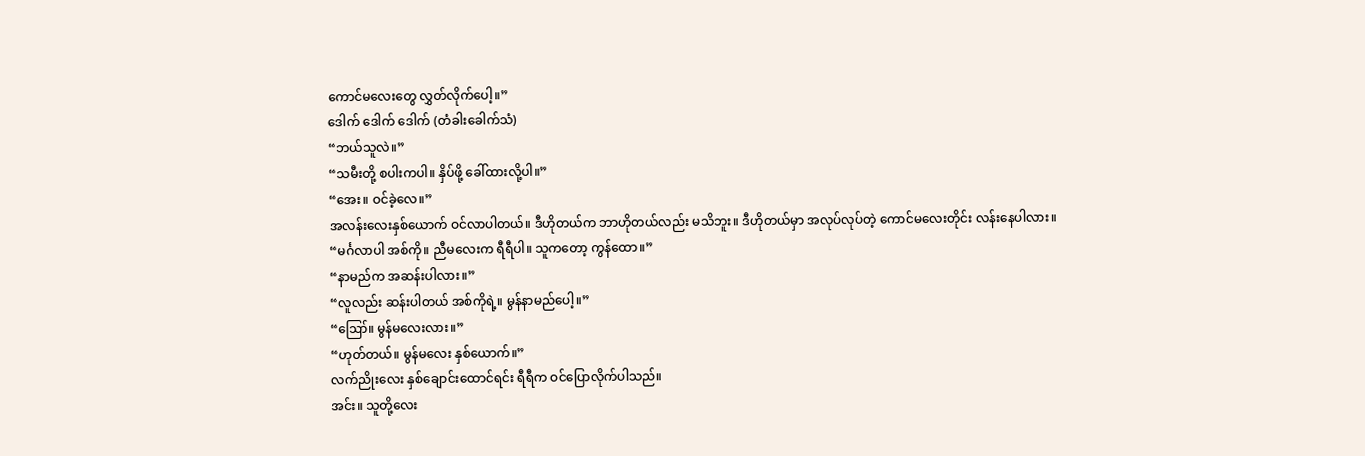ကောင်မလေးတွေ လွှတ်လိုက်ပေါ့။”
ဒေါက် ဒေါက် ဒေါက် (တံခါးခေါက်သံ)
“ဘယ်သူလဲ။”
“သမီးတို့ စပါးကပါ။ နှိပ်ဖို့ ခေါ်ထားလို့ပါ။”
“အေး။ ဝင်ခဲ့လေ။”
အလန်းလေးနှစ်ယောက် ဝင်လာပါတယ်။ ဒီဟိုတယ်က ဘာဟိုတယ်လည်း မသိဘူး။ ဒီဟိုတယ်မှာ အလုပ်လုပ်တဲ့ ကောင်မလေးတိုင်း လန်းနေပါလား။
“မင်္ဂလာပါ အစ်ကို။ ညီမလေးက ရီရီပါ။ သူကတော့ ကွန်ထော။”
“နာမည်က အဆန်းပါလား။”
“လူလည်း ဆန်းပါတယ် အစ်ကိုရဲ့။ မွန်နာမည်ပေါ့။”
“ဪ။ မွန်မလေးလား။”
“ဟုတ်တယ်။ မွန်မလေး နှစ်ယောက်။”
လက်ညိုးလေး နှစ်ချောင်းထောင်ရင်း ရီရီက ဝင်ပြောလိုက်ပါသည်။
အင်း။ သူတို့လေး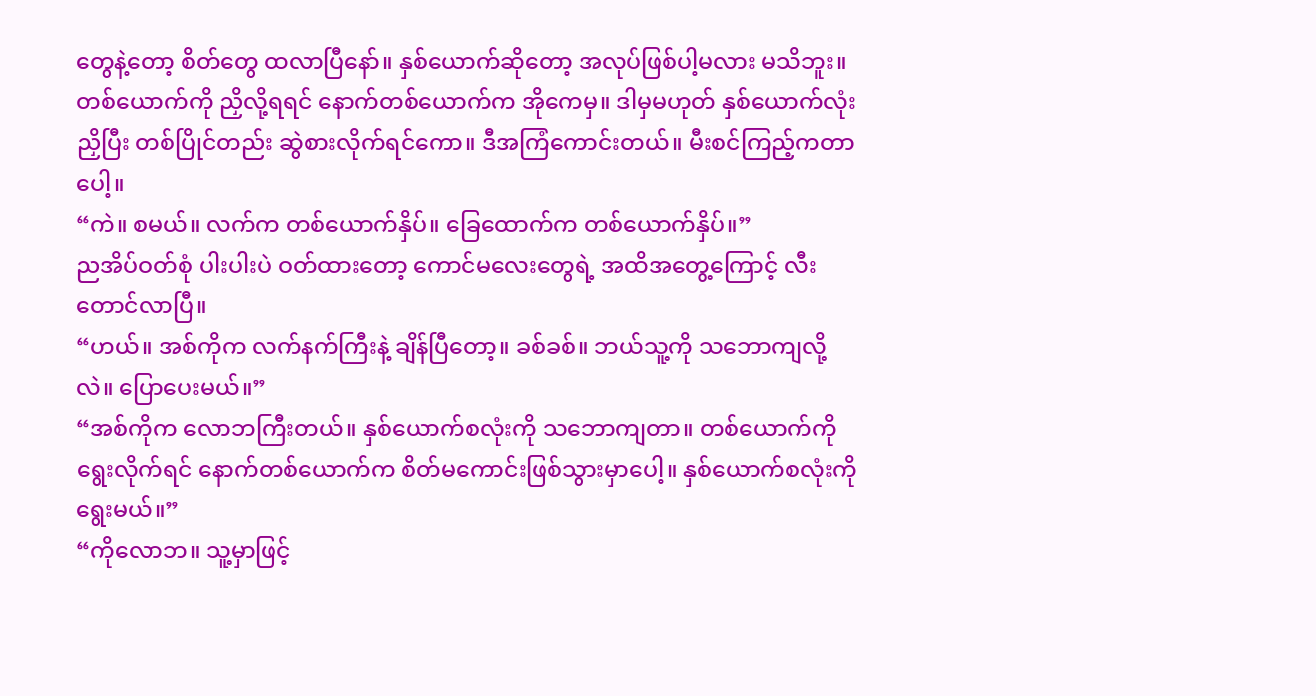တွေနဲ့တော့ စိတ်တွေ ထလာပြီနော်။ နှစ်ယောက်ဆိုတော့ အလုပ်ဖြစ်ပါ့မလား မသိဘူး။ တစ်ယောက်ကို ညှိလို့ရရင် နောက်တစ်ယောက်က အိုကေမှ။ ဒါမှမဟုတ် နှစ်ယောက်လုံး ညှိပြီး တစ်ပြိုင်တည်း ဆွဲစားလိုက်ရင်ကော။ ဒီအကြံကောင်းတယ်။ မီးစင်ကြည့်ကတာပေါ့။
“ကဲ။ စမယ်။ လက်က တစ်ယောက်နှိပ်။ ခြေထောက်က တစ်ယောက်နှိပ်။”
ညအိပ်ဝတ်စုံ ပါးပါးပဲ ဝတ်ထားတော့ ကောင်မလေးတွေရဲ့ အထိအတွေ့ကြောင့် လီးတောင်လာပြီ။
“ဟယ်။ အစ်ကိုက လက်နက်ကြီးနဲ့ ချိန်ပြီတော့။ ခစ်ခစ်။ ဘယ်သူ့ကို သဘောကျလို့လဲ။ ပြောပေးမယ်။”
“အစ်ကိုက လောဘကြီးတယ်။ နှစ်ယောက်စလုံးကို သဘောကျတာ။ တစ်ယောက်ကို ရွေးလိုက်ရင် နောက်တစ်ယောက်က စိတ်မကောင်းဖြစ်သွားမှာပေါ့။ နှစ်ယောက်စလုံးကို ရွေးမယ်။”
“ကိုလောဘ။ သူ့မှာဖြင့်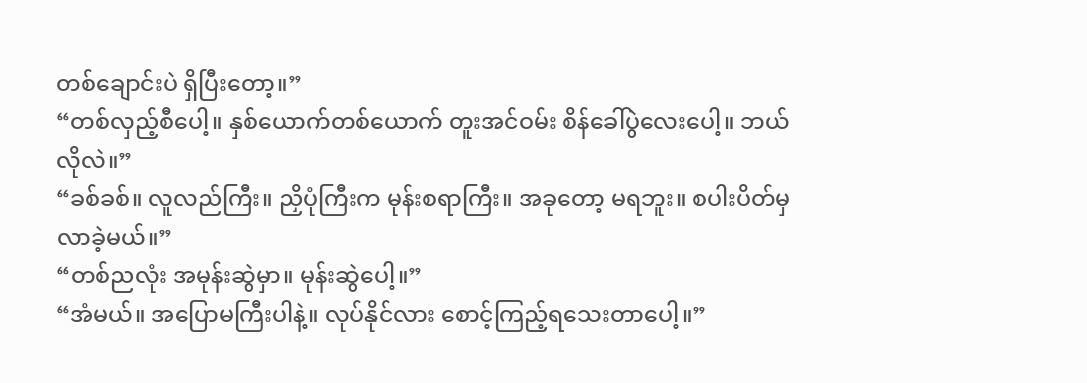တစ်ချောင်းပဲ ရှိပြီးတော့။”
“တစ်လှည့်စီပေါ့။ နှစ်ယောက်တစ်ယောက် တူးအင်ဝမ်း စိန်ခေါ်ပွဲလေးပေါ့။ ဘယ်လိုလဲ။”
“ခစ်ခစ်။ လူလည်ကြီး။ ညှိပုံကြီးက မုန်းစရာကြီး။ အခုတော့ မရဘူး။ စပါးပိတ်မှ လာခဲ့မယ်။”
“တစ်ညလုံး အမုန်းဆွဲမှာ။ မုန်းဆွဲပေါ့။”
“အံမယ်။ အပြောမကြီးပါနဲ့။ လုပ်နိုင်လား စောင့်ကြည့်ရသေးတာပေါ့။”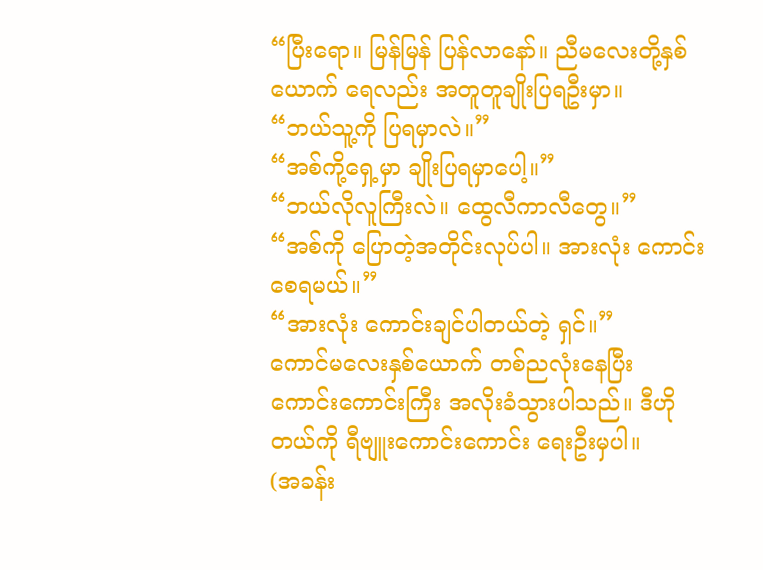“ပြီးရော။ မြန်မြန် ပြန်လာနော်။ ညီမလေးတို့နှစ်ယောက် ရေလည်း အတူတူချိုးပြရဦးမှာ။
“ဘယ်သူ့ကို ပြရမှာလဲ။”
“အစ်ကို့ရှေ့မှာ ချိုးပြရမှာပေါ့။”
“ဘယ်လိုလူကြီးလဲ။ ထွေလီကာလီတွေ။”
“အစ်ကို ပြောတဲ့အတိုင်းလုပ်ပါ။ အားလုံး ကောင်းစေရမယ်။”
“အားလုံး ကောင်းချင်ပါတယ်တဲ့ ရှင်။”
ကောင်မလေးနှစ်ယောက် တစ်ညလုံးနေပြီး ကောင်းကောင်းကြီး အလိုးခံသွားပါသည်။ ဒီဟိုတယ်ကို ရီဗျူးကောင်းကောင်း ရေးဦးမှပါ။
(အခန်း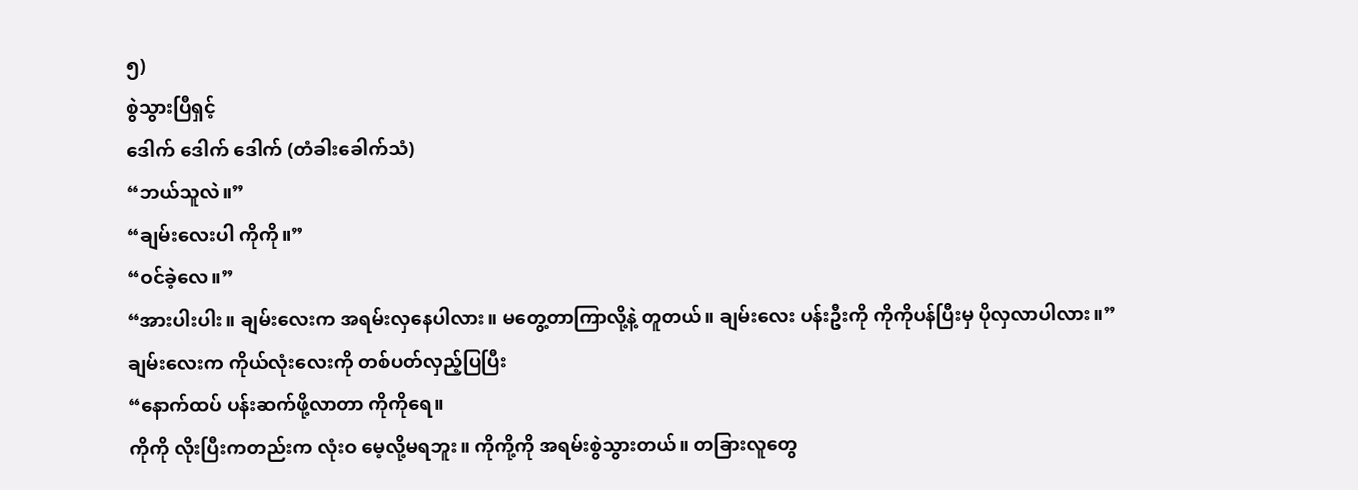၅)
စွဲသွားပြီရှင့်
ဒေါက် ဒေါက် ဒေါက် (တံခါးခေါက်သံ)
“ဘယ်သူလဲ။”
“ချမ်းလေးပါ ကိုကို။”
“ဝင်ခဲ့လေ။”
“အားပါးပါး။ ချမ်းလေးက အရမ်းလှနေပါလား။ မတွေ့တာကြာလို့နဲ့ တူတယ်။ ချမ်းလေး ပန်းဦးကို ကိုကိုပန်ပြီးမှ ပိုလှလာပါလား။”
ချမ်းလေးက ကိုယ်လုံးလေးကို တစ်ပတ်လှည့်ပြပြီး
“နောက်ထပ် ပန်းဆက်ဖို့လာတာ ကိုကိုရေ။
ကိုကို လိုးပြီးကတည်းက လုံးဝ မေ့လို့မရဘူး။ ကိုကို့ကို အရမ်းစွဲသွားတယ်။ တခြားလူတွေ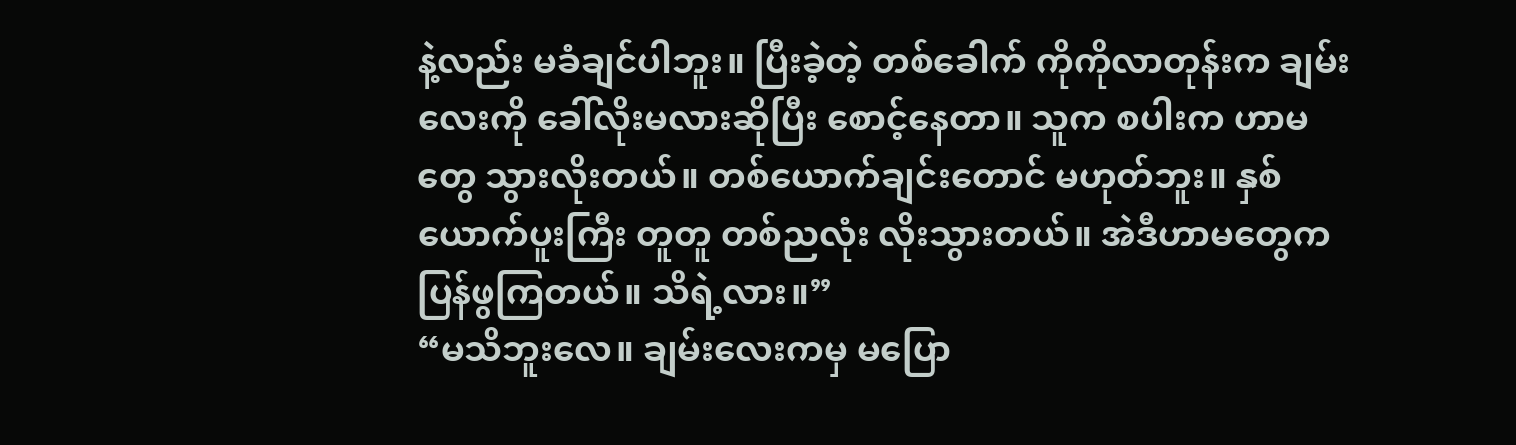နဲ့လည်း မခံချင်ပါဘူး။ ပြီးခဲ့တဲ့ တစ်ခေါက် ကိုကိုလာတုန်းက ချမ်းလေးကို ခေါ်လိုးမလားဆိုပြီး စောင့်နေတာ။ သူက စပါးက ဟာမတွေ သွားလိုးတယ်။ တစ်ယောက်ချင်းတောင် မဟုတ်ဘူး။ နှစ်ယောက်ပူးကြီး တူတူ တစ်ညလုံး လိုးသွားတယ်။ အဲဒီဟာမတွေက ပြန်ဖွကြတယ်။ သိရဲ့လား။”
“မသိဘူးလေ။ ချမ်းလေးကမှ မပြော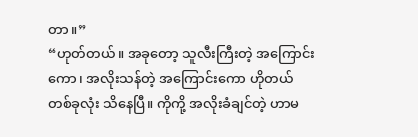တာ။”
“ဟုတ်တယ်။ အခုတော့ သူလီးကြီးတဲ့ အကြောင်းကော၊ အလိုးသန်တဲ့ အကြောင်းကော ဟိုတယ် တစ်ခုလုံး သိနေပြီ။ ကိုကို့ အလိုးခံချင်တဲ့ ဟာမ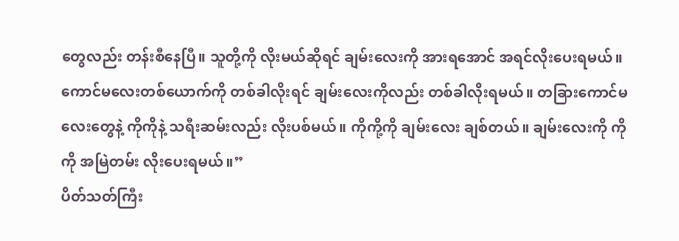တွေလည်း တန်းစီနေပြီ။ သူတို့ကို လိုးမယ်ဆိုရင် ချမ်းလေးကို အားရအောင် အရင်လိုးပေးရမယ်။ ကောင်မလေးတစ်ယောက်ကို တစ်ခါလိုးရင် ချမ်းလေးကိုလည်း တစ်ခါလိုးရမယ်။ တခြားကောင်မလေးတွေနဲ့ ကိုကိုနဲ့ သရီးဆမ်းလည်း လိုးပစ်မယ်။ ကိုကို့ကို ချမ်းလေး ချစ်တယ်။ ချမ်းလေးကို ကိုကို အမြဲတမ်း လိုးပေးရမယ်။”
ပိတ်သတ်ကြီး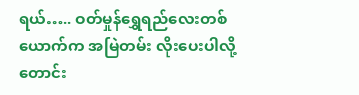ရယ်….. ဝတ်မှုန်ရွှေရည်လေးတစ်ယောက်က အမြဲတမ်း လိုးပေးပါလို့ တောင်း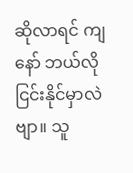ဆိုလာရင် ကျနော် ဘယ်လိုငြင်းနိုင်မှာလဲဗျာ။ သူ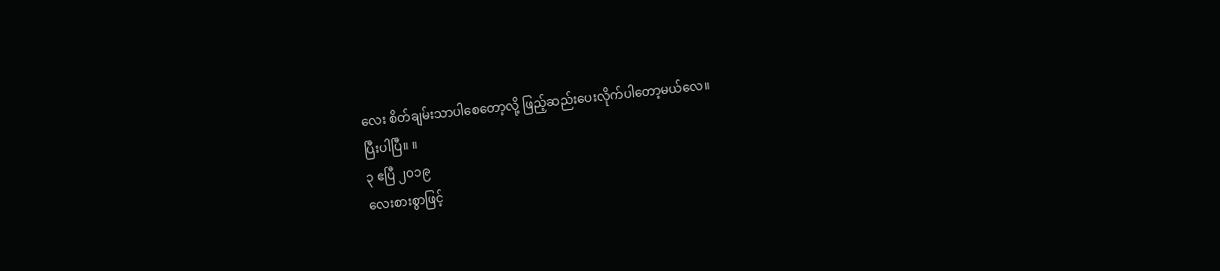လေး စိတ်ချမ်းသာပါစေတော့လို့ ဖြည့်ဆည်းပေးလိုက်ပါတော့မယ်လေ။
ပြီးပါပြီ။ ။
၃ ဧပြီ ၂၀၁၉
လေးစားစွာဖြင့်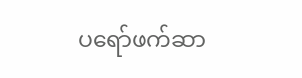ပရော်ဖက်ဆာ